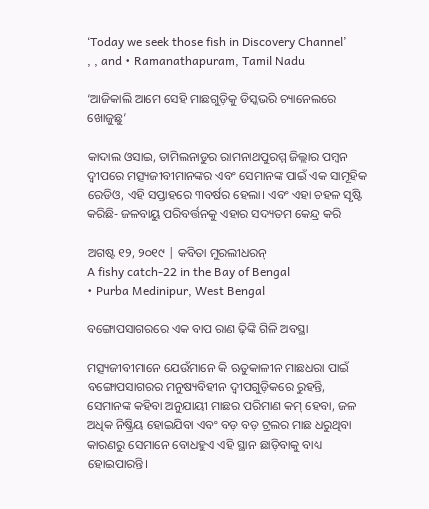‘Today we seek those fish in Discovery Channel’
, , and • Ramanathapuram, Tamil Nadu

‘ଆଜିକାଲି ଆମେ ସେହି ମାଛଗୁଡ଼ିକୁ ଡିସ୍କଭରି ଚ୍ୟାନେଲରେ ଖୋଜୁଛୁ’

କାଦାଲ ଓସାଇ, ତାମିଲନାଡୁର ରାମନାଥପୁରମ୍ମ ଜିଲ୍ଲାର ପମ୍ବନ ଦ୍ୱୀପରେ ମତ୍ସ୍ୟଜୀବୀମାନଙ୍କର ଏବଂ ସେମାନଙ୍କ ପାଇଁ ଏକ ସାମୂହିକ ରେଡିଓ, ଏହି ସପ୍ତାହରେ ୩ବର୍ଷର ହେଲା। ଏବଂ ଏହା ଚହଳ ସୃଷ୍ଟି କରିଛି- ଜଳବାୟୁ ପରିବର୍ତ୍ତନକୁ ଏହାର ସଦ୍ୟତମ କେନ୍ଦ୍ର କରି

ଅଗଷ୍ଟ ୧୨, ୨୦୧୯ | କବିତା ମୁରଲୀଧରନ୍
A fishy catch-22 in the Bay of Bengal
• Purba Medinipur, West Bengal

ବଙ୍ଗୋପସାଗରରେ ଏକ ବାପ ରାଣ ଢ଼ିଙ୍କି ଗିଳି ଅବସ୍ଥା

ମତ୍ସ୍ୟଜୀବୀମାନେ ଯେଉଁମାନେ କି ଋତୁକାଳୀନ ମାଛଧରା ପାଇଁ ବଙ୍ଗୋପସାଗରର ମନୁଷ୍ୟବିହୀନ ଦ୍ୱୀପଗୁଡ଼ିକରେ ରୁହନ୍ତି, ସେମାନଙ୍କ କହିବା ଅନୁଯାୟୀ ମାଛର ପରିମାଣ କମ୍‌ ହେବା, ଜଳ ଅଧିକ ନିଷ୍କ୍ରିୟ ହୋଇଯିବା ଏବଂ ବଡ଼ ବଡ଼ ଟ୍ରଲର ମାଛ ଧରୁଥିବା କାରଣରୁ ସେମାନେ ବୋଧହୁଏ ଏହି ସ୍ଥାନ ଛାଡ଼ିବାକୁ ବାଧ୍ୟ ହୋଇପାରନ୍ତି।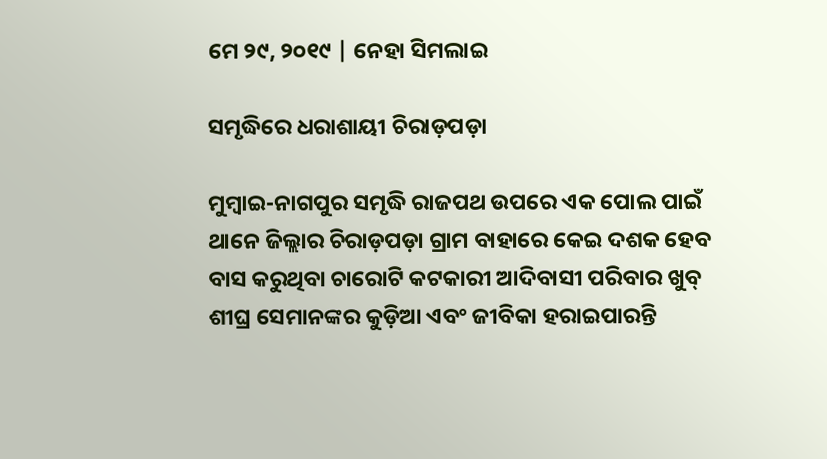ମେ ୨୯, ୨୦୧୯ | ନେହା ସିମଲାଇ

ସମୃଦ୍ଧିରେ ଧରାଶାୟୀ ଚିରାଡ଼ପଡ଼ା

ମୁମ୍ବାଇ-ନାଗପୁର ସମୃଦ୍ଧି ରାଜପଥ ଉପରେ ଏକ ପୋଲ ପାଇଁ ଥାନେ ଜିଲ୍ଲାର ଚିରାଡ଼ପଡ଼ା ଗ୍ରାମ ବାହାରେ କେଇ ଦଶକ ହେବ ବାସ କରୁଥିବା ଚାରୋଟି କଟକାରୀ ଆଦିବାସୀ ପରିବାର ଖୁବ୍‌ ଶୀଘ୍ର ସେମାନଙ୍କର କୁଡ଼ିଆ ଏବଂ ଜୀବିକା ହରାଇପାରନ୍ତି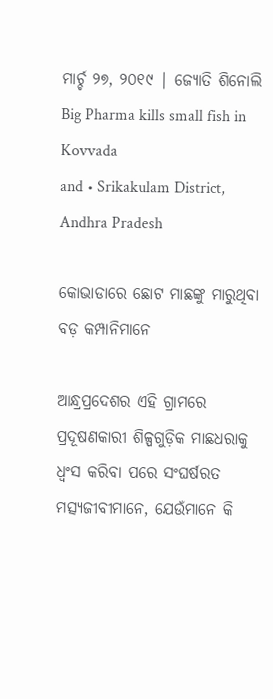ମାର୍ଚ୍ଚ ୨୭, ୨୦୧୯ | ଜ୍ୟୋତି ଶିନୋଲି
Big Pharma kills small fish in Kovvada
and • Srikakulam District, Andhra Pradesh

କୋଭାଡାରେ ଛୋଟ ମାଛଙ୍କୁ ମାରୁଥିବା ବଡ଼ କମ୍ପାନିମାନେ

ଆନ୍ଧ୍ରପ୍ରଦେଶର ଏହି ଗ୍ରାମରେ ପ୍ରଦୂଷଣକାରୀ ଶିଳ୍ପଗୁଡ଼ିକ ମାଛଧରାକୁ ଧ୍ୱଂସ କରିବା ପରେ ସଂଘର୍ଷରତ ମତ୍ସ୍ୟଜୀବୀମାନେ, ଯେଉଁମାନେ କି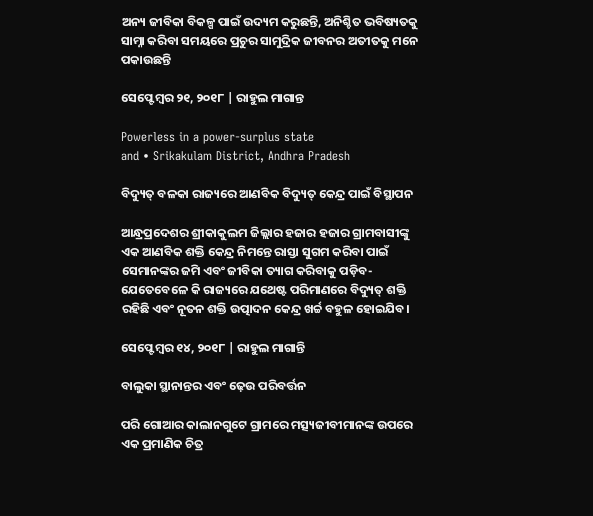ଅନ୍ୟ ଜୀବିକା ବିକଳ୍ପ ପାଇଁ ଉଦ୍ୟମ କରୁଛନ୍ତି, ଅନିଶ୍ଚିତ ଭବିଷ୍ୟତକୁ ସାମ୍ନା କରିବା ସମୟରେ ପ୍ରଚୁର ସାମୁଦ୍ରିକ ଜୀବନର ଅତୀତକୁ ମନେ ପକାଉଛନ୍ତି

ସେପ୍ଟେମ୍ବର ୨୧, ୨୦୧୮ | ରାହୁଲ ମାଗାନ୍ତ

Powerless in a power-surplus state
and • Srikakulam District, Andhra Pradesh

ବିଦ୍ୟୁତ୍ ବଳକା ରାଜ୍ୟରେ ଆଣବିକ ବିଦ୍ୟୁତ୍ କେନ୍ଦ୍ର ପାଇଁ ବିସ୍ଥାପନ

ଆନ୍ଧ୍ରପ୍ରଦେଶର ଶ୍ରୀକାକୁଲମ ଜିଲ୍ଲାର ହଜାର ହଜାର ଗ୍ରାମବାସୀଙ୍କୁ ଏକ ଆଣବିକ ଶକ୍ତି କେନ୍ଦ୍ର ନିମନ୍ତେ ରାସ୍ତା ସୁଗମ କରିବା ପାଇଁ ସେମାନଙ୍କର ଜମି ଏବଂ ଜୀବିକା ତ୍ୟାଗ କରିବାକୁ ପଡ଼ିବ- ଯେତେବେଳେ କି ରାଜ୍ୟରେ ଯଥେଷ୍ଟ ପରିମାଣରେ ବିଦ୍ୟୁତ୍‌ ଶକ୍ତି ରହିଛି ଏବଂ ନୂତନ ଶକ୍ତି ଉତ୍ପାଦନ କେନ୍ଦ୍ର ଖର୍ଚ୍ଚ ବହୁଳ ହୋଇଯିବ।

ସେପ୍ଟେମ୍ବର ୧୪, ୨୦୧୮ | ରାହୁଲ ମାଗାନ୍ତି

ବାଲୁକା ସ୍ଥାନାନ୍ତର ଏବଂ ଢ଼େଉ ପରିବର୍ତ୍ତନ

ପରି ଗୋଆର କାଲାନଗୁଟେ ଗ୍ରାମରେ ମତ୍ସ୍ୟଜୀବୀମାନଙ୍କ ଉପରେ ଏକ ପ୍ରମାଣିକ ଚିତ୍ର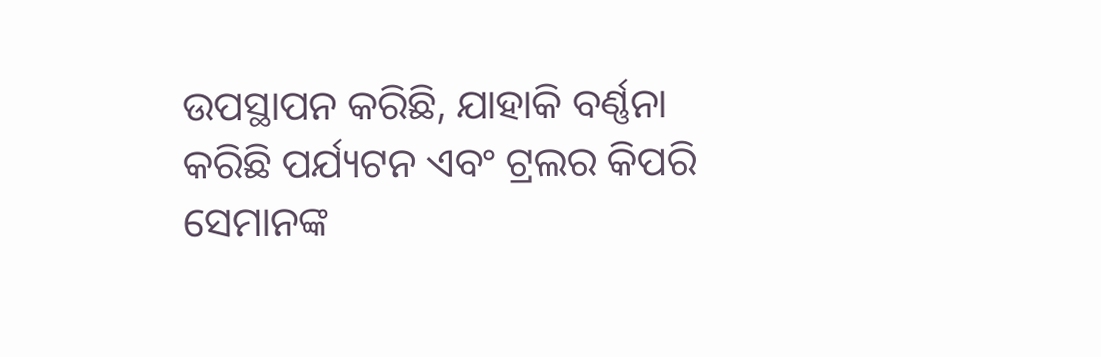ଉପସ୍ଥାପନ କରିଛି, ଯାହାକି ବର୍ଣ୍ଣନା କରିଛି ପର୍ଯ୍ୟଟନ ଏବଂ ଟ୍ରଲର କିପରି ସେମାନଙ୍କ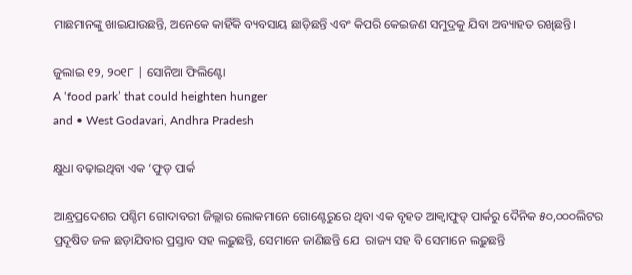ମାଛମାନଙ୍କୁ ଖାଇଯାଉଛନ୍ତି, ଅନେକେ କାହିଁକି ବ୍ୟବସାୟ ଛାଡ଼ିଛନ୍ତି ଏବଂ କିପରି କେଇଜଣ ସମୁଦ୍ରକୁ ଯିବା ଅବ୍ୟାହତ ରଖିଛନ୍ତି।

ଜୁଲାଇ ୧୨, ୨୦୧୮ | ସୋନିଆ ଫିଲିଣ୍ଟୋ
A ‘food park’ that could heighten hunger
and • West Godavari, Andhra Pradesh

କ୍ଷୁଧା ବଢ଼ାଇଥିବା ଏକ ‘ଫୁଡ୍‌ ପାର୍କ

ଆନ୍ଧ୍ରପ୍ରଦେଶର ପଶ୍ଚିମ ଗୋଦାବରୀ ଜିଲ୍ଲାର ଲୋକମାନେ ଗୋଣ୍ଟେରୁରେ ଥିବା ଏକ ବୃହତ ଆକ୍ୱାଫୁଡ୍‌ ପାର୍କରୁ ଦୈନିକ ୫୦,୦୦୦ଲିଟର ପ୍ରଦୂଷିତ ଜଳ ଛଡ଼ାଯିବାର ପ୍ରସ୍ତାବ ସହ ଲଢ଼ୁଛନ୍ତି, ସେମାନେ ଜାଣିଛନ୍ତି ଯେ  ରାଜ୍ୟ ସହ ବି ସେମାନେ ଲଢ଼ୁଛନ୍ତି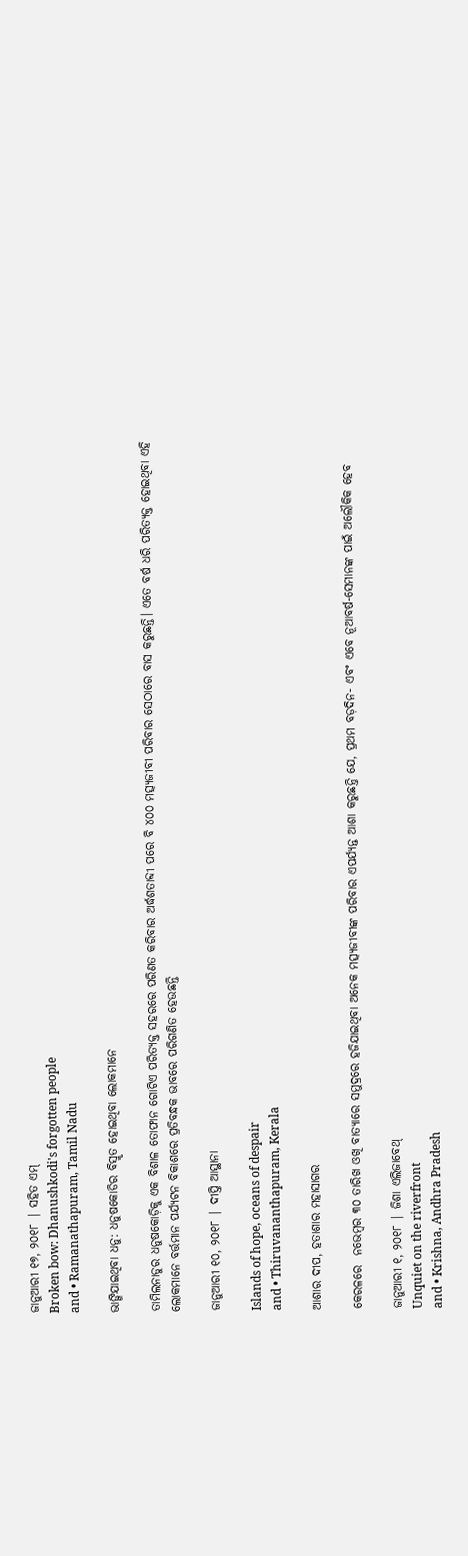ଜାନୁଆରୀ ୧୭, ୨୦୧୮ | ସହିତ ଏମ୍
Broken bow: Dhanushkodi's forgotten people
and • Ramanathapuram, Tamil Nadu

ଭାଙ୍ଗିଯାଇଥିବା ଧନୁ: ଧନୁଷକୋଡିର ବିସ୍ମୃତ ହୋଇଥିବା ଲୋକମାନେ

ତାମିଲନାଡୁର ଧନୁଷକୋଡ଼ିକୁ ଏକ ବିଶାଳ ତୋଫାନ ଗୋଟିଏ ପରିତ୍ୟକ୍ତ ସହରରେ ପରିଣତ କରିବାର ଅର୍ଦ୍ଧଶତାବ୍ଦୀ ପରେ ବି ୪୦୦ ମତ୍ସ୍ୟଜୀବୀ ପରିବାର ସେଠାରେ ବାସ କରୁଛନ୍ତି। ଏତେ ବର୍ଷ ଧରି ପରିତ୍ୟକ୍ତ ହୋଇଥିବା ଏହି ଲୋକମାନେ ବର୍ତ୍ତମାନ ପର୍ଯ୍ୟଟନ ବିକାଶରେ ପ୍ରତିବନ୍ଧକ ଭାବରେ ପରିଗଣିତ ହେଉଛନ୍ତି

ଜାନୁଆରୀ ୧୦, ୨୦୧୮ | ଦୀପ୍ତି ଆସ୍ଥାନା

Islands of hope, oceans of despair
and • Thiruvananthapuram, Kerala

ଆଶାର ଦୀପ, ହତାଶାର ମହାସାଗର

କେରଳରେ  ନଭେମ୍ବର ୩୦ ତାରିଖ ଓଖି ବାତ୍ୟାରେ ସମୁଦ୍ରରେ ହଜିଯାଇଥିବା ଅନେକ ମତ୍ସ୍ୟଜୀବୀଙ୍କ ପରିବାର ଏପର୍ଯ୍ୟନ୍ତ ଆଶା କରୁଛନ୍ତି ଯେ, ପ୍ରଥମ ବଡ଼ଦିନ- ଏବଂ ଏବେ ନୂଆବର୍ଷ-ସେମାନଙ୍କ ପାଇଁ ଅଲୌକିକ ହେବ

ଜାନୁଆରୀ ୧, ୨୦୧୮ | ଜିଶା ଏଲିଜାବେଥ୍
Unquiet on the riverfront
and • Krishna, Andhra Pradesh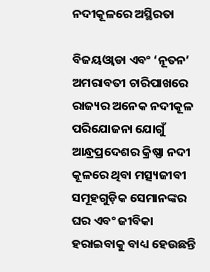ନଦୀକୂଳରେ ଅସ୍ଥିରତା

ବିଜୟଓ୍ୱାଡା ଏବଂ ‘ନୂତନ’ ଅମରାବତୀ ଚାରିପାଖରେ ରାଜ୍ୟର ଅନେକ ନଦୀକୂଳ ପରିଯୋଜନା ଯୋଗୁଁ ଆନ୍ଧ୍ରପ୍ରଦେଶର କ୍ରିଷ୍ଣା ନଦୀ କୂଳରେ ଥିବା ମତ୍ସ୍ୟଜୀବୀ ସମୂହଗୁଡ଼ିକ ସେମାନଙ୍କର ଘର ଏବଂ ଜୀବିକା ହରାଇବାକୁ ବାଧ୍ୟ ହେଉଛନ୍ତି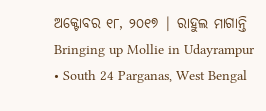ଅକ୍ଟୋବର ୧୮, ୨୦୧୭ | ରାହୁଲ ମାଗାନ୍ତି
Bringing up Mollie in Udayrampur
• South 24 Parganas, West Bengal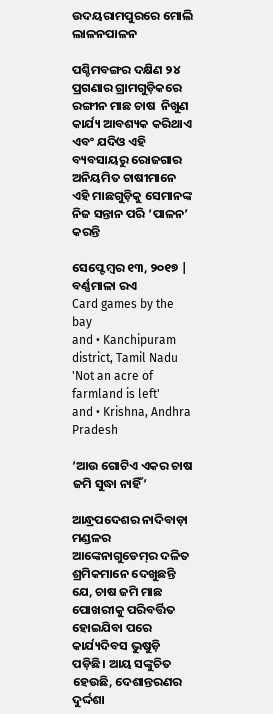ଉଦୟରାମପୁରରେ ମୋଲି ଲାଳନପାଳନ

ପଶ୍ଚିମବଙ୍ଗର ଦକ୍ଷିଣ ୨୪ ପ୍ରଗଣାର ଗ୍ରାମଗୁଡ଼ିକରେ ରଙ୍ଗୀନ ମାଛ ଚାଷ  ନିଖୁଣ କାର୍ଯ୍ୟ ଆବଶ୍ୟକ କରିଥାଏ ଏବଂ ଯଦିଓ ଏହି ବ୍ୟବସାୟରୁ ରୋଜଗାର ଅନିୟମିତ ଚାଷୀମାନେ ଏହି ମାଛଗୁଡ଼ିକୁ ସେମାନଙ୍କ ନିଜ ସନ୍ତାନ ପରି ‘ପାଳନ’ କରନ୍ତି

ସେପ୍ଟେମ୍ବର ୧୩, ୨୦୧୭ | ବର୍ଣ୍ଣମାଳା ରଏ
Card games by the bay
and • Kanchipuram district, Tamil Nadu
'Not an acre of farmland is left'
and • Krishna, Andhra Pradesh

‘ଆଉ ଗୋଟିଏ ଏକର ଚାଷ ଜମି ସୁଦ୍ଧା ନାହିଁ’

ଆନ୍ଧ୍ରପଦେଶର ନାଦିବାଡ଼ା ମଣ୍ଡଳର ଆଙ୍କେନାଗୁଡେମ୍‌ର ଦଳିତ ଶ୍ରମିକମାନେ ଦେଖୁଛନ୍ତି ଯେ, ଚାଷ ଜମି ମାଛ ପୋଖରୀକୁ ପରିବର୍ତ୍ତିତ ହୋଇଯିବା ପରେ କାର୍ଯ୍ୟଦିବସ ଭୁଷୁଡ଼ି ପଡ଼ିଛି। ଆୟ ସଙ୍କୁଚିତ ହେଉଛି, ଦେଶାନ୍ତରଣର ଦୁର୍ଦ୍ଦଶା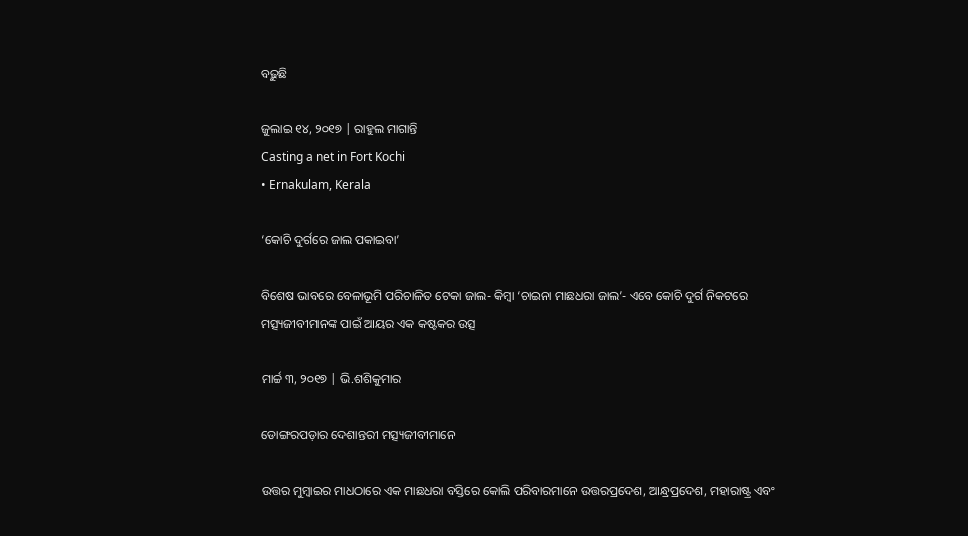ବଢ଼ୁଛି

ଜୁଲାଇ ୧୪, ୨୦୧୭ | ରାହୁଲ ମାଗାନ୍ତି
Casting a net in Fort Kochi
• Ernakulam, Kerala

‘କୋଚି ଦୁର୍ଗରେ ଜାଲ ପକାଇବା’

ବିଶେଷ ଭାବରେ ବେଳାଭୂମି ପରିଚାଳିତ ଟେକା ଜାଲ- କିମ୍ବା ‘ଚାଇନା ମାଛଧରା ଜାଲ’- ଏବେ କୋଚି ଦୁର୍ଗ ନିକଟରେ ମତ୍ସ୍ୟଜୀବୀମାନଙ୍କ ପାଇଁ ଆୟର ଏକ କଷ୍ଟକର ଉତ୍ସ

ମାର୍ଚ୍ଚ ୩, ୨୦୧୭ | ଭି.ଶଶିକୁମାର

ଡୋଙ୍ଗରପଡ଼ାର ଦେଶାନ୍ତରୀ ମତ୍ସ୍ୟଜୀବୀମାନେ

ଉତ୍ତର ମୁମ୍ବାଇର ମାଧଠାରେ ଏକ ମାଛଧରା ବସ୍ତିରେ କୋଲି ପରିବାରମାନେ ଉତ୍ତରପ୍ରଦେଶ, ଆନ୍ଧ୍ରପ୍ରଦେଶ, ମହାରାଷ୍ଟ୍ର ଏବଂ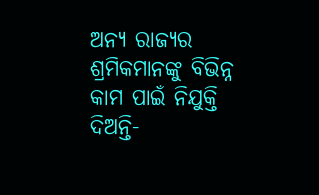ଅନ୍ୟ ରାଜ୍ୟର ଶ୍ରମିକମାନଙ୍କୁ ବିଭିନ୍ନ କାମ ପାଇଁ ନିଯୁକ୍ତି ଦିଅନ୍ତି-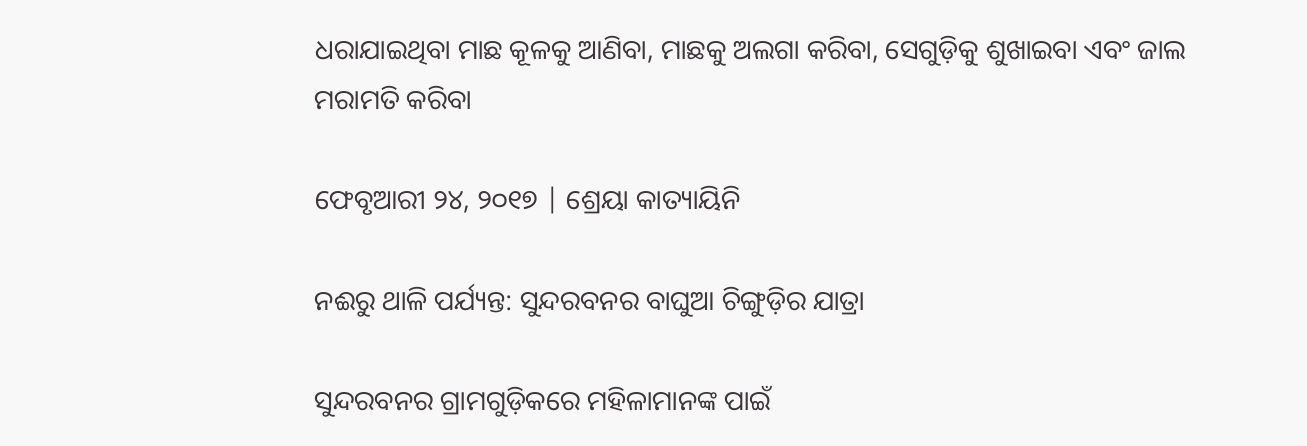ଧରାଯାଇଥିବା ମାଛ କୂଳକୁ ଆଣିବା, ମାଛକୁ ଅଲଗା କରିବା, ସେଗୁଡ଼ିକୁ ଶୁଖାଇବା ଏବଂ ଜାଲ ମରାମତି କରିବା

ଫେବୃଆରୀ ୨୪, ୨୦୧୭ | ଶ୍ରେୟା କାତ୍ୟାୟିନି

ନଈରୁ ଥାଳି ପର୍ଯ୍ୟନ୍ତ: ସୁନ୍ଦରବନର ବାଘୁଆ ଚିଙ୍ଗୁଡ଼ିର ଯାତ୍ରା

ସୁନ୍ଦରବନର ଗ୍ରାମଗୁଡ଼ିକରେ ମହିଳାମାନଙ୍କ ପାଇଁ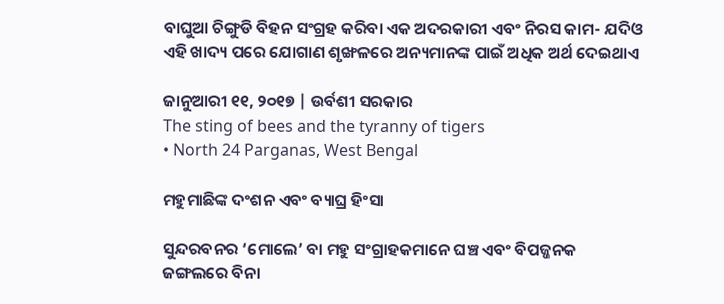ବାଘୁଆ ଚିଙ୍ଗୁଡି ବିହନ ସଂଗ୍ରହ କରିବା ଏକ ଅଦରକାରୀ ଏବଂ ନିରସ କାମ- ଯଦିଓ ଏହି ଖାଦ୍ୟ ପରେ ଯୋଗାଣ ଶୃଙ୍ଖଳରେ ଅନ୍ୟମାନଙ୍କ ପାଇଁ ଅଧିକ ଅର୍ଥ ଦେଇଥାଏ

ଜାନୁଆରୀ ୧୧, ୨୦୧୭ | ଉର୍ବଶୀ ସରକାର
The sting of bees and the tyranny of tigers
• North 24 Parganas, West Bengal

ମହୁମାଛିଙ୍କ ଦଂଶନ ଏବଂ ବ୍ୟାଘ୍ର ହିଂସା

ସୁନ୍ଦରବନର ‘ମୋଲେ’ ବା ମହୁ ସଂଗ୍ରାହକମାନେ ଘଞ୍ଚ ଏବଂ ବିପଜ୍ଜନକ ଜଙ୍ଗଲରେ ବିନା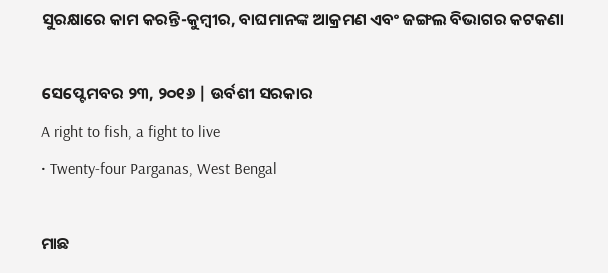ସୁରକ୍ଷାରେ କାମ କରନ୍ତି-କୁମ୍ବୀର, ବାଘମାନଙ୍କ ଆକ୍ରମଣ ଏବଂ ଜଙ୍ଗଲ ବିଭାଗର କଟକଣା

ସେପ୍ଟେମବର ୨୩, ୨୦୧୬ | ଉର୍ବଶୀ ସରକାର
A right to fish, a fight to live
• Twenty-four Parganas, West Bengal

ମାଛ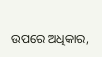ଉପରେ ଅଧିକାର,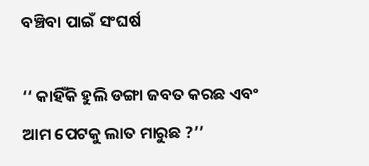ବଞ୍ଚିବା ପାଇଁ ସଂଘର୍ଷ

‘‘ କାହିଁକି ହୁଲି ଡଙ୍ଗା ଜବତ କରଛ ଏବଂ ଆମ ପେଟକୁ ଲାତ ମାରୁଛ ?’’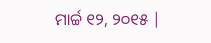ମାର୍ଚ୍ଚ ୧୨, ୨୦୧୫ |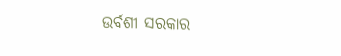ଉର୍ବଶୀ ସରକାର